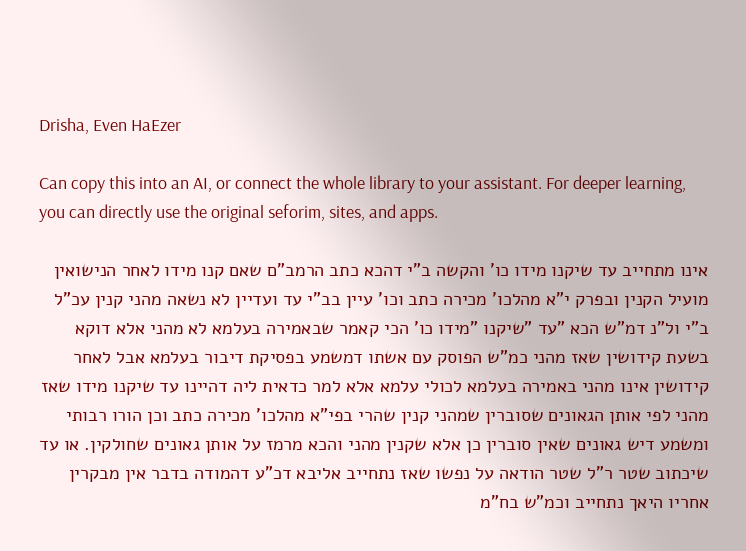Drisha, Even HaEzer

Can copy this into an AI, or connect the whole library to your assistant. For deeper learning, you can directly use the original seforim, sites, and apps.

אינו מתחייב עד שיקנו מידו כו' והקשה ב"י דהכא כתב הרמב"ם שאם קנו מידו לאחר הנישואין מועיל הקנין ובפרק י"א מהלכו' מכירה כתב וכו' עיין בב"י עד ועדיין לא נשאה מהני קנין עכ"ל ב"י ול"נ דמ"ש הכא "עד "שיקנו "מידו כו' הכי קאמר שבאמירה בעלמא לא מהני אלא דוקא בשעת קידושין שאז מהני כמ"ש הפוסק עם אשתו דמשמע בפסיקת דיבור בעלמא אבל לאחר קידושין אינו מהני באמירה בעלמא לכולי עלמא אלא למר כדאית ליה דהיינו עד שיקנו מידו שאז מהני לפי אותן הגאונים שסוברין שמהני קנין שהרי בפי"א מהלכו' מכירה כתב וכן הורו רבותי ומשמע דיש גאונים שאין סוברין כן אלא שקנין מהני והכא מרמז על אותן גאונים שחולקין. או עד שיכתוב שטר ר"ל שטר הודאה על נפשו שאז נתחייב אליבא דכ"ע דהמודה בדבר אין מבקרין אחריו היאך נתחייב וכמ"ש בח"מ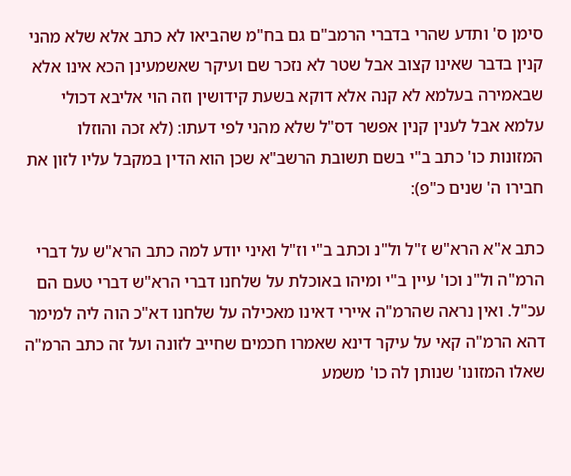סימן ס' ותדע שהרי בדברי הרמב"ם גם בח"מ שהביאו לא כתב אלא שלא מהני קנין בדבר שאינו קצוב אבל שטר לא נזכר שם ועיקר שאשמעינן הכא אינו אלא שבאמירה בעלמא לא קנה אלא דוקא בשעת קידושין וזה הוי אליבא דכולי עלמא אבל לענין קנין אפשר דס"ל שלא מהני לפי דעתו: (לא זכה והוזלו המזונות כו' כתב ב"י בשם תשובת הרשב"א שכן הוא הדין במקבל עליו לזון את חבירו ה' שנים כ"פ):

כתב א"א הרא"ש ז"ל ול"נ וכתב ב"י וז"ל ואיני יודע למה כתב הרא"ש על דברי הרמ"ה ול"נ וכו' עיין ב"י ומיהו באוכלת על שלחנו דברי הרא"ש דברי טעם הם עכ"ל. ואין נראה שהרמ"ה איירי דאינו מאכילה על שלחנו דא"כ הוה ליה למימר דהא הרמ"ה קאי על עיקר דינא שאמרו חכמים שחייב לזונה ועל זה כתב הרמ"ה שאלו המזונו' שנותן לה כו' משמע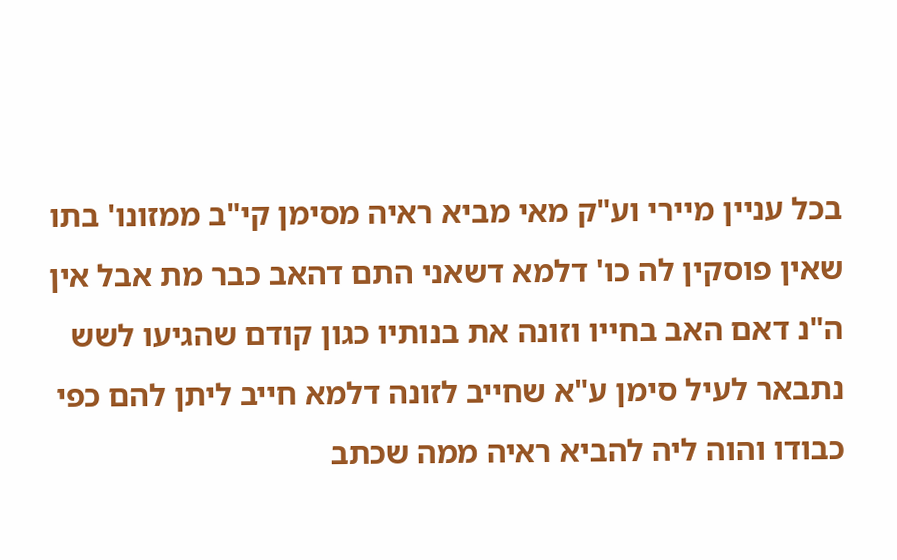בכל עניין מיירי וע"ק מאי מביא ראיה מסימן קי"ב ממזונו' בתו שאין פוסקין לה כו' דלמא דשאני התם דהאב כבר מת אבל אין ה"נ דאם האב בחייו וזונה את בנותיו כגון קודם שהגיעו לשש נתבאר לעיל סימן ע"א שחייב לזונה דלמא חייב ליתן להם כפי כבודו והוה ליה להביא ראיה ממה שכתב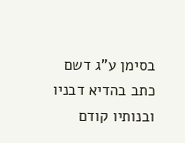בסימן ע"ג דשם כתב בהדיא דבניו ובנותיו קודם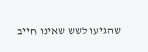שהגיעו לשש שאינו חייב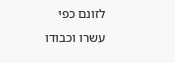לזונם כפי עשרו וכבודו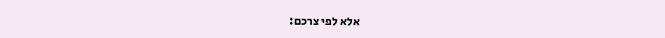אלא לפי צרכם: